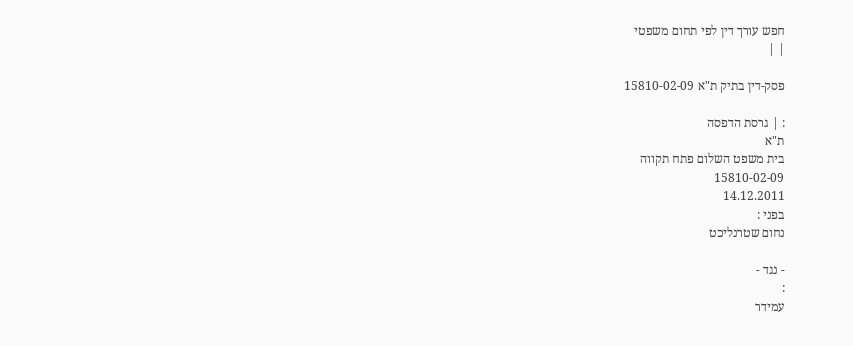חפש עורך דין לפי תחום משפטי
| |

פסק-דין בתיק ת"א 15810-02-09

: | גרסת הדפסה
ת"א
בית משפט השלום פתח תקווה
15810-02-09
14.12.2011
בפני :
נחום שטרנליכט

- נגד -
:
עמידר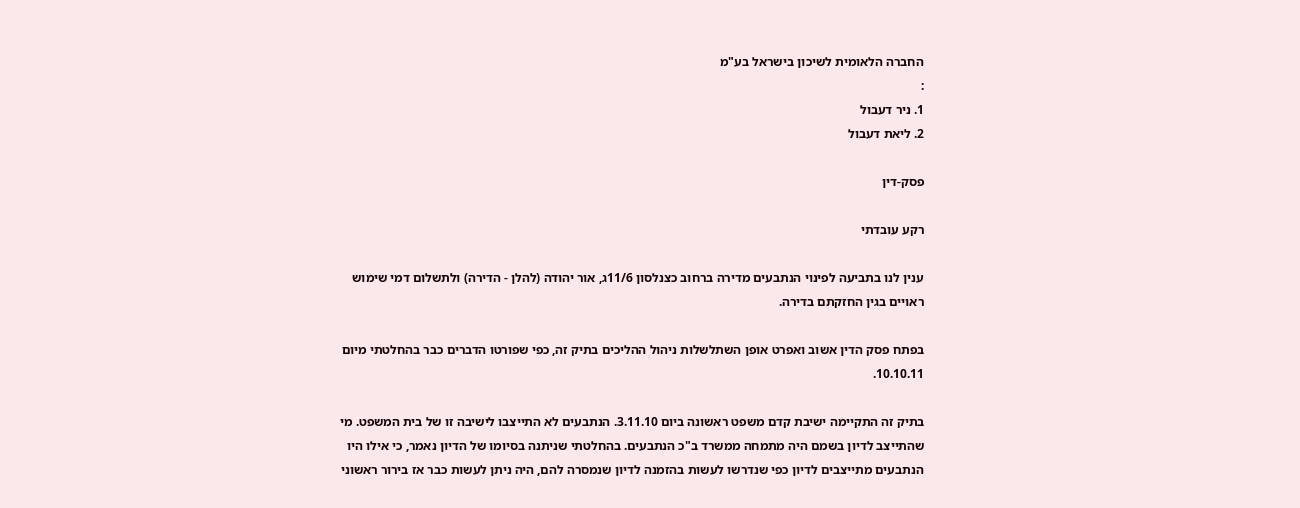החברה הלאומית לשיכון בישראל בע"מ
:
1. ניר דעבול
2. ליאת דעבול

פסק-דין

רקע עובדתי

ענין לנו בתביעה לפינוי הנתבעים מדירה ברחוב כצנלסון 11/6ג, אור יהודה (להלן - הדירה) ולתשלום דמי שימוש ראויים בגין החזקתם בדירה.

בפתח פסק הדין אשוב ואפרט אופן השתלשלות ניהול ההליכים בתיק זה, כפי שפורטו הדברים כבר בהחלטתי מיום 10.10.11.

בתיק זה התקיימה ישיבת קדם משפט ראשונה ביום 3.11.10. הנתבעים לא התייצבו לישיבה זו של בית המשפט. מי שהתייצב לדיון בשמם היה מתמחה ממשרד ב"כ הנתבעים. בהחלטתי שניתנה בסיומו של הדיון נאמר, כי אילו היו הנתבעים מתייצבים לדיון כפי שנדרשו לעשות בהזמנה לדיון שנמסרה להם, היה ניתן לעשות כבר אז בירור ראשוני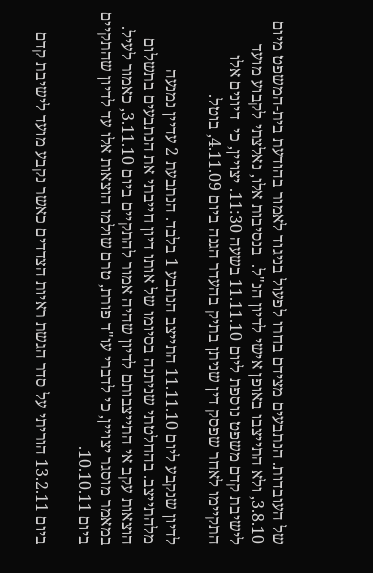של העובדות. הנתבעים מצידם בחרו לפעול בניגוד לאמור בהודעת בית-המשפט מיום 3.8.10, ולא התייצבו באופן אישי לדיון הנ"ל.  בנסיבות אלו, נאלצתי לקבוע מועד  לישיבת קדם משפט נוספת ליום 11.11.10 בשעה 11:30. יצויין, כי  דיונים אלו התקיימו לאחר שפסק דין שניתן בתיק בהעדר הגנה ביום 4.11.09, בוטל.

לדיון שנקבע ליום 11.11.10 התייצב הנתבע 1 בלבד. הנתבעת 2 עדיין נמנעה מלהתייצב. בהחלטתי שניתנה בסיומו של אותו דיון חייבתי את הנתבעים בתשלום הוצאות עקב אי התייצבותם לדיון שהיה אמור להתקיים ביום 3.11.10, כאמור לעיל. במאמר מוסגר יצויין, כי לדברי עו"ד פורת, טרם שולמו הוצאות אלו עד לדיון שהתקיים ביום 10.10.11.

ביום 13.2.11 הוריתי על סדר הגשת ראיות הצדדים כאשר נקבע מועד לישיבת קדם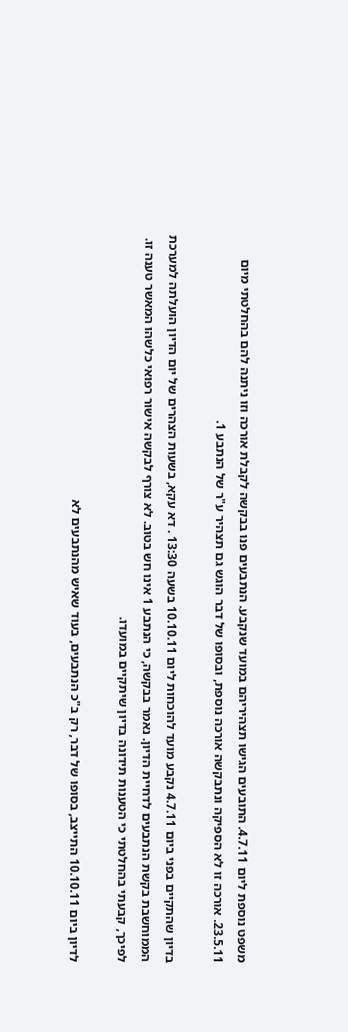משפט נוספת ליום 4.7.11. התובעים הגישו תצהיריהם במועד שנקבע. הנתבעים פנו בבקשה לקבלת אורכה וזו ניתנה להם בהחלטתי מיום 23.5.11. אורכה זו לא הספיקה ונתבקשה אורכה נוספת, ובסופו של דבר הוגש גם תצהיר ע"ר של הנתבע 1.

בדיון שהתקיים בפני ביום 4.7.11 נקבע מועד להוכחות ליום 10.10.11 בשעה 13:30 . דא עקא, בשעות הצהרים של יום הדיון הועלתה למערכת הממוחשבת בקשת הנתבעים לדחיית הדיון. נאמר בבקשה, כי הנתבע 1 אינו חש בטוב. לא צורף לבקשה אישור רפואי כלשהו המאשר טענה זו. לפיכך, קבעתי בהחלטתי כי הטענות תידונה בדיון שיתקיים במועדו.

לדיון ביום 10.10.11 התייצב, בסופו של דבר, רק ב"כ הנתבעים, בעוד שאיש מהנתבעים לא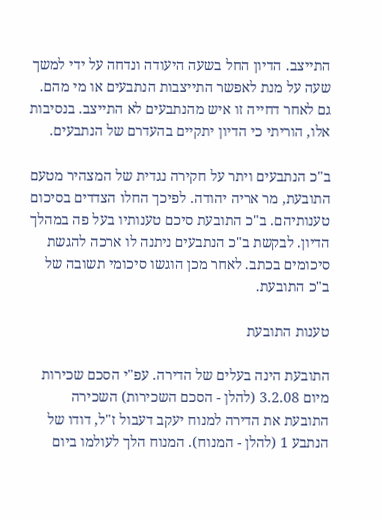התייצב. הדיון החל בשעה היעודה ונדחה על ידי למשך שעה על מנת לאפשר התייצבות הנתבעים או מי מהם. גם לאחר דחייה זו איש מהנתבעים לא התייצב. בנסיבות אלו, הוריתי כי הדיון יתקיים בהעדרם של הנתבעים.

ב"כ הנתבעים ויתר על חקירה נגדית של המצהיר מטעם התובעת, מר אריה יהודה. לפיכך החלו הצדדים בסיכום טענותיהם. ב"כ התובעת סיכם טענותיו בעל פה במהלך הדיון. לבקשת ב"כ הנתבעים ניתנה לו ארכה להגשת סיכומים בכתב. לאחר מכן הוגשו סיכומי תשובה של ב"כ התובעת.

טענות התובעת

התובעת הינה בעלים של הדירה. עפ"י הסכם שכירות מיום 3.2.08 (להלן - הסכם השכירות) השכירה התובעת את הדירה למנוח יעקב דעבול ז"ל, דודו של הנתבע 1 (להלן - המנוח). המנוח הלך לעולמו ביום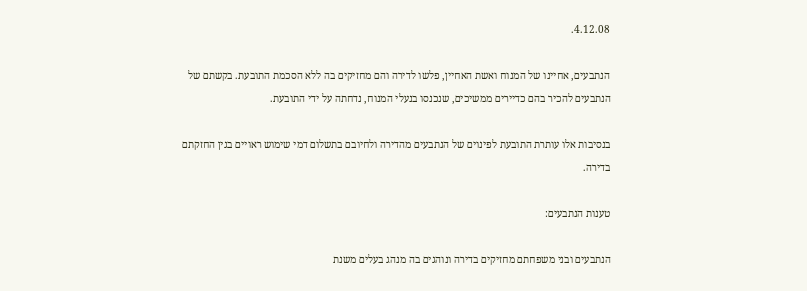4.12.08.

הנתבעים, אחיינו של המנוח ואשת האחיין, פלשו לדירה והם מחזיקים בה ללא הסכמת התובעת. בקשתם של הנתבעים להכיר בהם כדיירים ממשיכים, שנכנסו בנעלי המנוח, נדחתה על ידי התובעת.

בנסיבות אלו עותרת התובעת לפינוים של הנתבעים מהדירה ולחיובם בתשלום דמי שימוש ראויים בגין החזקתם בדירה.

טענות הנתבעים:

הנתבעים ובני משפחתם מחזיקים בדירה ונוהגים בה מנהג בעלים משנת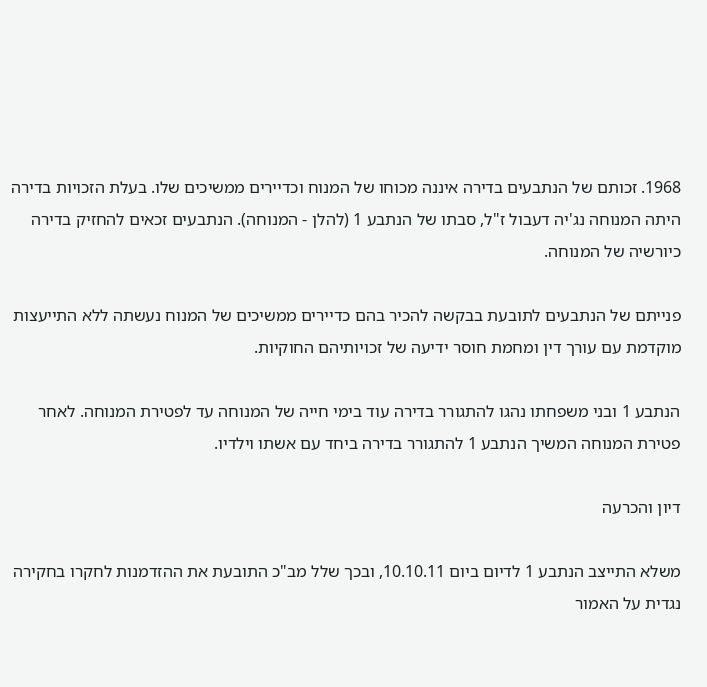1968. זכותם של הנתבעים בדירה איננה מכוחו של המנוח וכדיירים ממשיכים שלו. בעלת הזכויות בדירה היתה המנוחה נג'יה דעבול ז"ל, סבתו של הנתבע 1 (להלן - המנוחה). הנתבעים זכאים להחזיק בדירה כיורשיה של המנוחה.

פנייתם של הנתבעים לתובעת בבקשה להכיר בהם כדיירים ממשיכים של המנוח נעשתה ללא התייעצות מוקדמת עם עורך דין ומחמת חוסר ידיעה של זכויותיהם החוקיות.

הנתבע 1 ובני משפחתו נהגו להתגורר בדירה עוד בימי חייה של המנוחה עד לפטירת המנוחה. לאחר פטירת המנוחה המשיך הנתבע 1 להתגורר בדירה ביחד עם אשתו וילדיו.

דיון והכרעה

משלא התייצב הנתבע 1 לדיום ביום 10.10.11, ובכך שלל מב"כ התובעת את ההזדמנות לחקרו בחקירה נגדית על האמור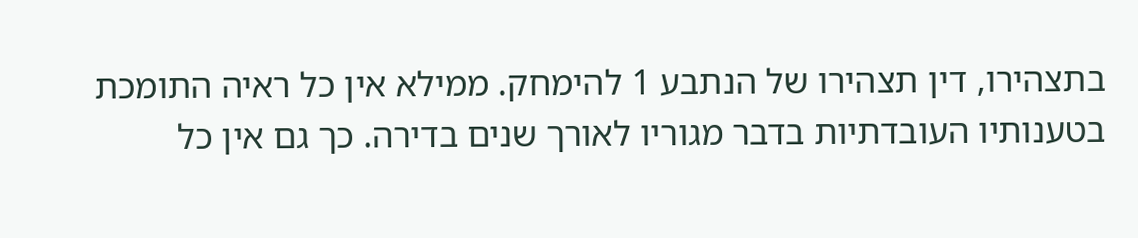בתצהירו, דין תצהירו של הנתבע 1 להימחק. ממילא אין כל ראיה התומכת בטענותיו העובדתיות בדבר מגוריו לאורך שנים בדירה. כך גם אין כל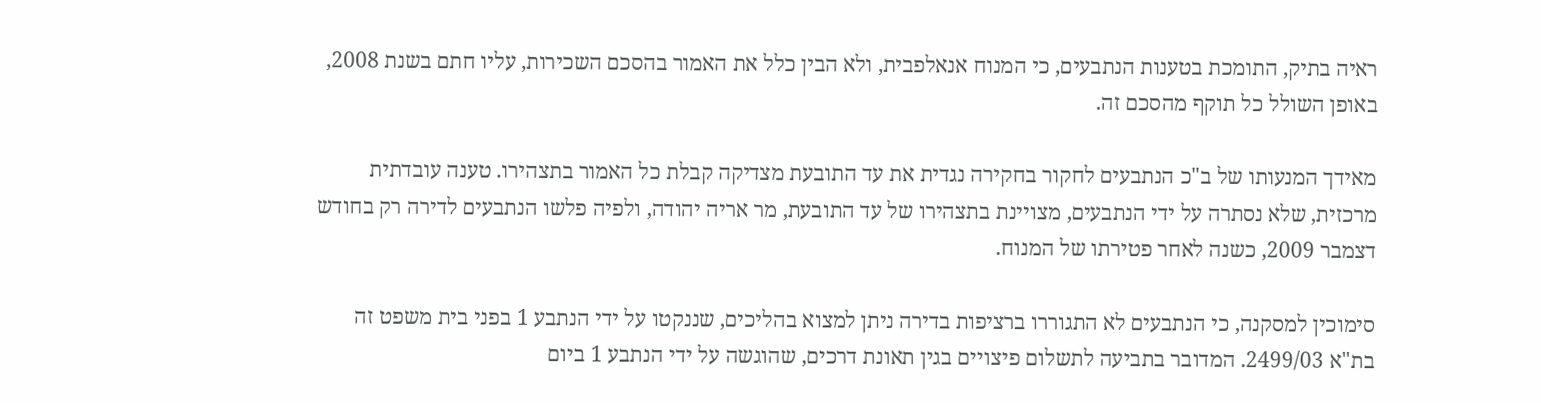ראיה בתיק, התומכת בטענות הנתבעים, כי המנוח אנאלפבית, ולא הבין כלל את האמור בהסכם השכירות, עליו חתם בשנת 2008, באופן השולל כל תוקף מהסכם זה.

מאידך המנעותו של ב"כ הנתבעים לחקור בחקירה נגדית את עד התובעת מצדיקה קבלת כל האמור בתצהירו. טענה עובדתית מרכזית, שלא נסתרה על ידי הנתבעים, מצויינת בתצהירו של עד התובעת, מר אריה יהודה, ולפיה פלשו הנתבעים לדירה רק בחודש דצמבר 2009, כשנה לאחר פטירתו של המנוח.

סימוכין למסקנה, כי הנתבעים לא התגוררו ברציפות בדירה ניתן למצוא בהליכים, שננקטו על ידי הנתבע 1 בפני בית משפט זה בת"א 2499/03. המדובר בתביעה לתשלום פיצויים בגין תאונת דרכים, שהוגשה על ידי הנתבע 1 ביום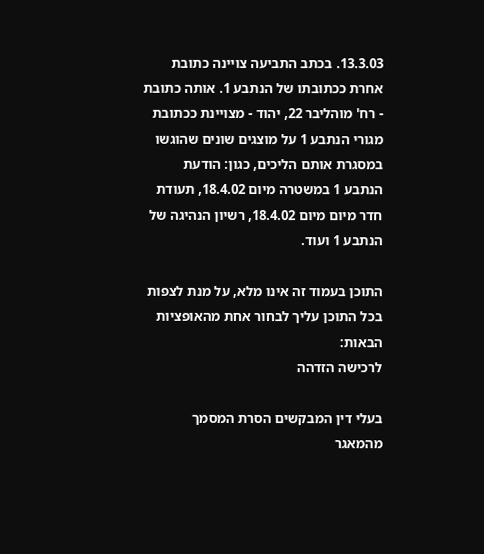13.3.03. בכתב התביעה צויינה כתובת אחרת ככתובתו של הנתבע 1. אותה כתובת - רח' מוהליבר 22, יהוד - מצויינת ככתובת מגורי הנתבע 1 על מוצגים שונים שהוגשו במסגרת אותם הליכים, כגון: הודעת הנתבע 1 במשטרה מיום 18.4.02, תעודת חדר מיום מיום 18.4.02, רשיון הנהיגה של הנתבע 1 ועוד.

התוכן בעמוד זה אינו מלא, על מנת לצפות בכל התוכן עליך לבחור אחת מהאופציות הבאות:
לרכישה הזדהה

בעלי דין המבקשים הסרת המסמך מהמאגר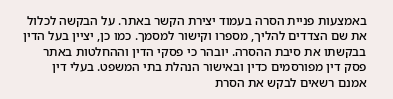באמצעות פניית הסרה בעמוד יצירת הקשר באתר. על הבקשה לכלול את שם הצדדים להליך, מספרו וקישור למסמך. כמו כן, יציין בעל הדין בבקשתו את סיבת ההסרה. יובהר כי פסקי הדין וההחלטות באתר פסק דין מפורסמים כדין ובאישור הנהלת בתי המשפט. בעלי דין אמנם רשאים לבקש את הסרת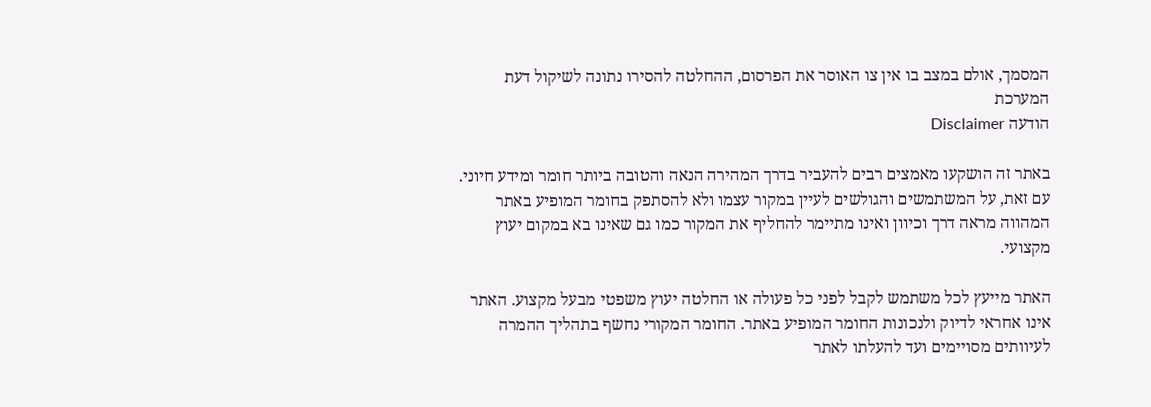המסמך, אולם במצב בו אין צו האוסר את הפרסום, ההחלטה להסירו נתונה לשיקול דעת המערכת
הודעה Disclaimer

באתר זה הושקעו מאמצים רבים להעביר בדרך המהירה הנאה והטובה ביותר חומר ומידע חיוני. עם זאת, על המשתמשים והגולשים לעיין במקור עצמו ולא להסתפק בחומר המופיע באתר המהווה מראה דרך וכיוון ואינו מתיימר להחליף את המקור כמו גם שאינו בא במקום יעוץ מקצועי.

האתר מייעץ לכל משתמש לקבל לפני כל פעולה או החלטה יעוץ משפטי מבעל מקצוע. האתר אינו אחראי לדיוק ולנכונות החומר המופיע באתר. החומר המקורי נחשף בתהליך ההמרה לעיוותים מסויימים ועד להעלתו לאתר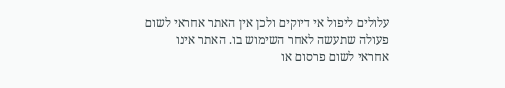עלולים ליפול אי דיוקים ולכן אין האתר אחראי לשום פעולה שתעשה לאחר השימוש בו. האתר אינו אחראי לשום פרסום או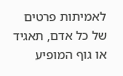לאמיתות פרטים של כל אדם, תאגיד או גוף המופיע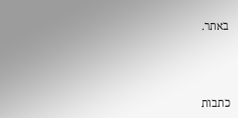באתר.




כתבות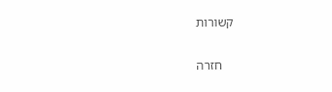קשורות

    חזרה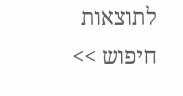לתוצאות חיפוש >>